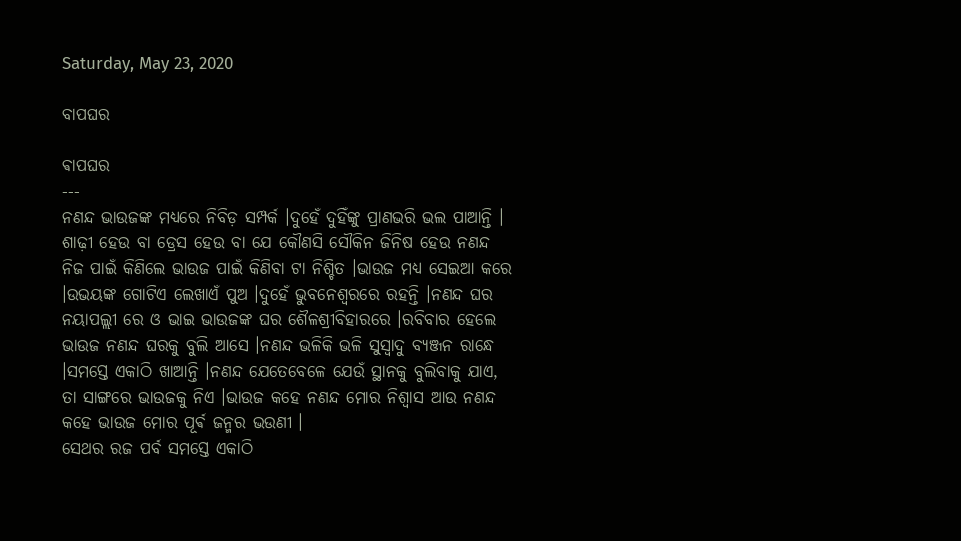Saturday, May 23, 2020

ବାପଘର

ଵାପଘର
---
ନଣନ୍ଦ ଭାଉଜଙ୍କ ମଧ୍ୟରେ ନିବିଡ଼ ସମ୍ପର୍କ ।ଦୁହେଁ ଦୁହିଁଙ୍କୁ ପ୍ରାଣଭରି ଭଲ ପାଆନ୍ତି । ଶାଢ଼ୀ ହେଉ ବା ଡ୍ରେସ ହେଉ ବା ଯେ କୌଣସି ସୌକିନ ଜିନିଷ ହେଉ ନଣନ୍ଦ ନିଜ ପାଇଁ କିଣିଲେ ଭାଉଜ ପାଇଁ କିଣିବା ଟା ନିଶ୍ଚିତ ।ଭାଉଜ ମଧ୍ୟ ସେଇଆ କରେ ।ଉଭୟଙ୍କ ଗୋଟିଏ ଲେଖାଏଁ ପୁଅ ।ଦୁହେଁ ଭୁବନେଶ୍ବରରେ ରହନ୍ତି ।ନଣନ୍ଦ ଘର ନୟାପଲ୍ଲୀ ରେ ଓ ଭାଇ ଭାଉଜଙ୍କ ଘର ଶୈଳଶ୍ରୀବିହାରରେ ।ରବିବାର ହେଲେ ଭାଉଜ ନଣନ୍ଦ ଘରକୁ ବୁଲି ଆସେ ।ନଣନ୍ଦ ଭଳିକି ଭଳି ସୁସ୍ୱାଦୁ ବ୍ୟଞ୍ଜନ ରାନ୍ଧେ ।ସମସ୍ତେ ଏକାଠି ଖାଆନ୍ତି ।ନଣନ୍ଦ ଯେତେବେଳେ ଯେଉଁ ସ୍ଥାନକୁ ବୁଲିବାକୁ ଯାଏ, ତା ସାଙ୍ଗରେ ଭାଉଜକୁ ନିଏ ।ଭାଉଜ କହେ ନଣନ୍ଦ ମୋର ନିଶ୍ୱାସ ଆଉ ନଣନ୍ଦ କହେ ଭାଉଜ ମୋର ପୂର୍ଵ ଜନ୍ମର ଭଉଣୀ ।
ସେଥର ରଜ ପର୍ବ ସମସ୍ତେ ଏକାଠି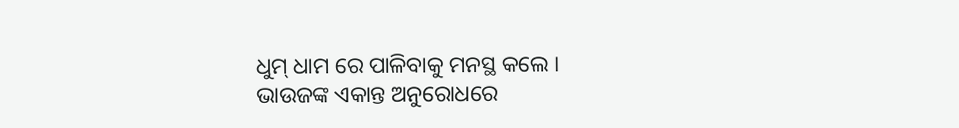ଧୁମ୍ ଧାମ ରେ ପାଳିବାକୁ ମନସ୍ଥ କଲେ ।
ଭାଉଜଙ୍କ ଏକାନ୍ତ ଅନୁରୋଧରେ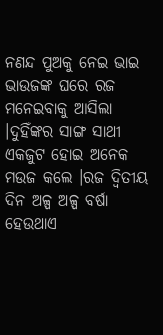ନଣନ୍ଦ ପୁଅକୁ ନେଇ ଭାଇ ଭାଉଜଙ୍କ ଘରେ ରଜ ମନେଇବାକୁ ଆସିଲା ।ଦୁହିଁଙ୍କର ସାଙ୍ଗ ସାଥୀ ଏକଜୁଟ ହୋଇ ଅନେକ ମଉଜ କଲେ ।ରଜ ଦ୍ବିତୀୟ ଦିନ ଅଳ୍ପ ଅଳ୍ପ ବର୍ଷା ହେଉଥାଏ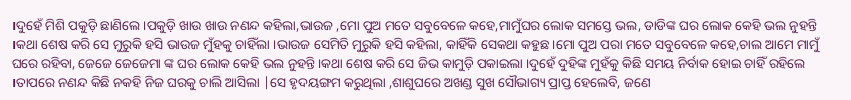।ଦୁହେଁ ମିଶି ପକୁଡ଼ି ଛାଣିଲେ ।ପକୁଡ଼ି ଖାଉ ଖାଉ ନଣନ୍ଦ କହିଲା,ଭାଉଜ ,ମୋ ପୁଅ ମତେ ସବୁବେଳେ କହେ,ମାମୁଁଘର ଲୋକ ସମସ୍ତେ ଭଲ, ଡାଡିଙ୍କ ଘର ଲୋକ କେହି ଭଲ ନୁହନ୍ତି ।କଥା ଶେଷ କରି ସେ ମୁରୁକି ହସି ଭାଉଜ ମୁଁହକୁ ଚାହିଁଲା ।ଭାଉଜ ସେମିତି ମୁରୁକି ହସି କହିଲା, କାହିଁକି ସେକଥା କହୁଛ ।ମୋ ପୁଅ ପରା ମତେ ସବୁବେଳେ କହେ,ଚାଲ ଆମେ ମାମୁଁ ଘରେ ରହିବା, ଜେଜେ ଜେଜେମା ଙ୍କ ଘର ଲୋକ କେହି ଭଲ ନୁହନ୍ତି ।କଥା ଶେଷ କରି ସେ ଜିଭ କାମୁଡ଼ି ପକାଇଲା ।ଦୁହେଁ ଦୁହିଙ୍କ ମୁହଁକୁ କିଛି ସମୟ ନିର୍ବାକ ହୋଇ ଚାହିଁ ରହିଲେ ।ତାପରେ ନଣନ୍ଦ କିଛି ନକହି ନିଜ ଘରକୁ ଚାଲି ଆସିଲା |ସେ ହୃଦୟଙ୍ଗମ କରୁଥିଲା ,ଶାଶୁଘରେ ଅଖଣ୍ଡ ସୁଖ ସୌଭାଗ୍ୟ ପ୍ରାପ୍ତ ହେଲେବି, ଜଣେ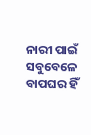ନାରୀ ପାଇଁ ସବୁବେଳେ ବାପଘର ହିଁ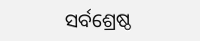ସର୍ବଶ୍ରେଷ୍ଠ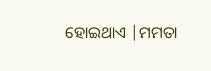ହୋଇଥାଏ |ମମତା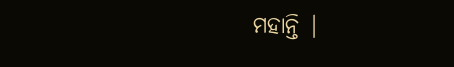ମହାନ୍ତି |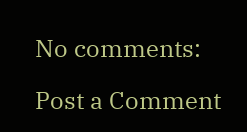No comments:

Post a Comment